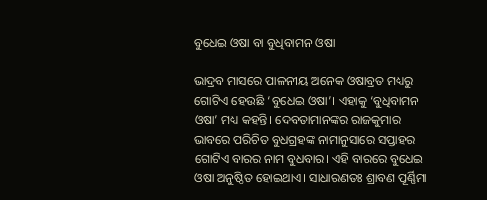ବୁଧେଇ ଓଷା ବା ବୁଧିବାମନ ଓଷା

ଭାଦ୍ରବ ମାସରେ ପାଳନୀୟ ଅନେକ ଓଷାବ୍ରତ ମଧ୍ୟରୁ ଗୋଟିଏ ହେଉଛି ‘ବୁଧେଇ ଓଷା’। ଏହାକୁ ‘ବୁଧିବାମନ ଓଷା’ ମଧ୍ୟ କହନ୍ତି। ଦେବତାମାନଙ୍କର ରାଜକୁମାର ଭାବରେ ପରିଚିତ ବୁଧଗ୍ରହଙ୍କ ନାମାନୁସାରେ ସପ୍ତାହର ଗୋଟିଏ ବାରର ନାମ ବୁଧବାର। ଏହି ବାରରେ ବୁଧେଇ ଓଷା ଅନୁଷ୍ଠିତ ହୋଇଥାଏ। ସାଧାରଣତଃ ଶ୍ରାବଣ ପୂର୍ଣ୍ଣିମା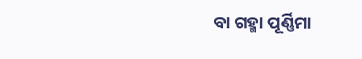ବା ଗହ୍ମା ପୂର୍ଣ୍ଣିମା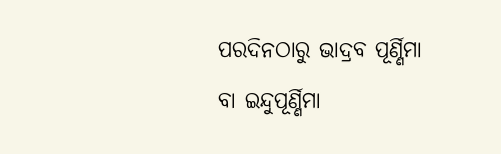ପରଦିନଠାରୁ ଭାଦ୍ରବ ପୂର୍ଣ୍ଣିମା ବା ଇନ୍ଦୁପୂର୍ଣ୍ଣିମା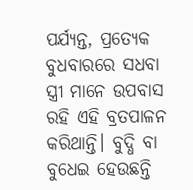ପର୍ଯ୍ୟନ୍ତ, ପ୍ରତ୍ୟେକ ବୁଧବାରରେ ସଧବା ସ୍ତ୍ରୀ ମାନେ ଉପବାସ ରହି ଏହି ବ୍ରତପାଳନ କରିଥାନ୍ତି। ବୁଦ୍ଧି ବା ବୁଧେଇ ହେଉଛନ୍ତି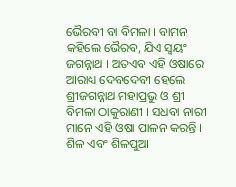ଭୈରବୀ ବା ବିମଳା । ବାମନ କହିଲେ ଭୈରବ, ଯିଏ ସ୍ଵୟଂ ଜଗନ୍ନାଥ । ଅତଏବ ଏହି ଓଷାରେ ଆରାଧ୍ୟ ଦେବଦେବୀ ହେଲେ ଶ୍ରୀଜଗନ୍ନାଥ ମହାପ୍ରଭୁ ଓ ଶ୍ରୀ ବିମଳା ଠାକୁରାଣୀ । ସଧବା ନାରୀ ମାନେ ଏହି ଓଷା ପାଳନ କରନ୍ତି । ଶିଳ ଏବଂ ଶିଳପୁଆ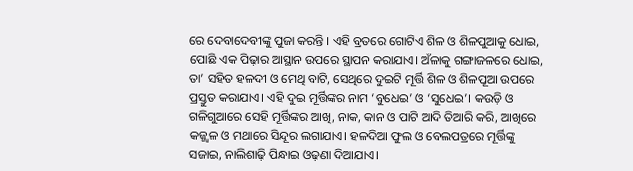ରେ ଦେବାଦେବୀଙ୍କୁ ପୁଜା କରନ୍ତି । ଏହି ବ୍ରତରେ ଗୋଟିଏ ଶିଳ ଓ ଶିଳପୁଆକୁ ଧୋଇ, ପୋଛି ଏକ ପିଢ଼ାର ଆସ୍ଥାନ ଉପରେ ସ୍ଥାପନ କରାଯାଏ। ଅଁଳାକୁ ଗଙ୍ଗାଜଳରେ ଧୋଇ, ତା’ ସହିତ ହଳଦୀ ଓ ମେଥି ବାଟି, ସେଥିରେ ଦୁଇଟି ମୂର୍ତ୍ତି ଶିଳ ଓ ଶିଳପୂଆ ଉପରେ ପ୍ରସ୍ତୁତ କରାଯାଏ। ଏହି ଦୁଇ ମୂର୍ତ୍ତିଙ୍କର ନାମ ‘ବୁଧେଇ’ ଓ ‘ସୁଧେଇ’। କଉଡ଼ି ଓ ଗଳିଗୁଆରେ ସେହି ମୂର୍ତ୍ତିଙ୍କର ଆଖି, ନାକ, କାନ ଓ ପାଟି ଆଦି ତିଆରି କରି, ଆଖିରେ କଜ୍ଜ୍ୱଳ ଓ ମଥାରେ ସିନ୍ଦୂର ଲଗାଯାଏ। ହଳଦିଆ ଫୁଲ ଓ ବେଲପତ୍ରରେ ମୂର୍ତ୍ତିଙ୍କୁ ସଜାଇ, ନାଲିଶାଢ଼ି ପିନ୍ଧାଇ ଓଢ଼ଣା ଦିଆଯାଏ।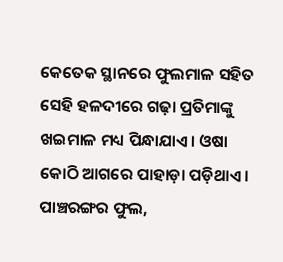କେତେକ ସ୍ଥାନରେ ଫୁଲମାଳ ସହିତ ସେହି ହଳଦୀରେ ଗଢ଼ା ପ୍ରତିମାଙ୍କୁ ଖଇମାଳ ମଧ୍ୟ ପିନ୍ଧାଯାଏ। ଓଷା କୋଠି ଆଗରେ ପାହାଡ଼ା ପଡ଼ିଥାଏ। ପାଞ୍ଚରଙ୍ଗର ଫୁଲ,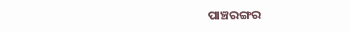ପାଞ୍ଚରଙ୍ଗର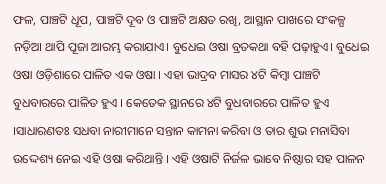ଫଳ, ପାଞ୍ଚଟି ଧୂପ, ପାଞ୍ଚଟି ଦୂବ ଓ ପାଞ୍ଚଟି ଅକ୍ଷତ ରଖି, ଆସ୍ଥାନ ପାଖରେ ସଂକଳ୍ପ ନଡ଼ିଆ ଥାପି ପୂଜା ଆରମ୍ଭ କରାଯାଏ। ବୁଧେଇ ଓଷା ବ୍ରତକଥା ବହି ପଢ଼ାହୁଏ। ବୁଧେଇ ଓଷା ଓଡ଼ିଶାରେ ପାଳିତ ଏକ ଓଷା । ଏହା ଭାଦ୍ରବ ମାସର ୪ଟି କିମ୍ବା ପାଞ୍ଚଟି ବୁଧବାରରେ ପାଳିତ ହୁଏ । କେତେକ ସ୍ଥାନରେ ୪ଟି ବୁଧବାରରେ ପାଳିତ ହୁଏ ।ସାଧାରଣତଃ ସଧବା ନାରୀମାନେ ସନ୍ତାନ କାମନା କରିବା ଓ ତାର ଶୁଭ ମନାସିବା ଉଦ୍ଦେଶ୍ୟ ନେଇ ଏହି ଓଷା କରିଥାନ୍ତି । ଏହି ଓଷାଟି ନିର୍ଜଳ ଭାବେ ନିଷ୍ଠାର ସହ ପାଳନ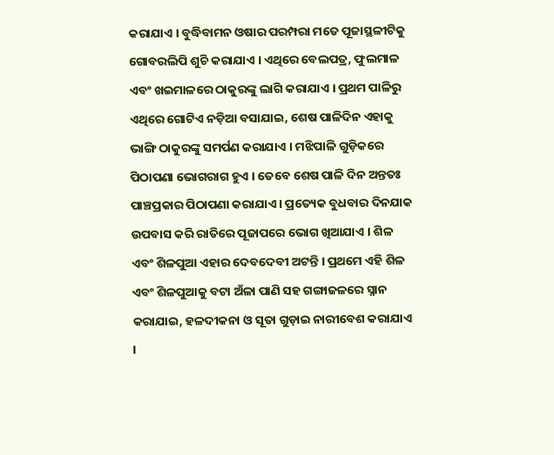କରାଯାଏ । ବୁଦ୍ଧିବାମନ ଓଷାର ପରମ୍ପରା ମତେ ପୂଜାସ୍ଥଳୀଟିକୁ ଗୋବରଲିପି ଶୁଚି କରାଯାଏ । ଏଥିରେ ବେଲପତ୍ର, ଫୁଲମାଳ ଏବଂ ଖଇମାଳରେ ଠାକୁରଙ୍କୁ ଲାଗି କରାଯାଏ । ପ୍ରଥମ ପାଳିରୁ ଏଥିରେ ଗୋଟିଏ ନଡ଼ିଆ ବସାଯାଇ, ଶେଷ ପାଳିଦିନ ଏହାକୁ ଭାଙ୍ଗି ଠାକୁରଙ୍କୁ ସମର୍ପଣ କରାଯାଏ । ମଝିପାଳି ଗୁଡ଼ିକରେ ପିଠାପଣା ଭୋଗରାଗ ହୁଏ । ତେବେ ଶେଷ ପାଳି ଦିନ ଅନ୍ତତଃ ପାଞ୍ଚପ୍ରକାର ପିଠାପଣା କରାଯାଏ । ପ୍ରତ୍ୟେକ ବୁଧବାର ଦିନଯାକ ଉପବାସ କରି ରାତିରେ ପୂଜାପରେ ଭୋଗ ଖିଆଯାଏ । ଶିଳ ଏବଂ ଶିଳପୁଆ ଏହାର ଦେବଦେବୀ ଅଟନ୍ତି । ପ୍ରଥମେ ଏହି ଶିଳ ଏବଂ ଶିଳପୁଆକୁ ବଟା ଅଁଳା ପାଣି ସହ ଗଙ୍ଗାଜଳରେ ସ୍ନାନ କରାଯାଇ, ହଳଦୀକନା ଓ ସୂତା ଗୁଡ଼ାଇ ନାରୀବେଶ କରାଯାଏ ।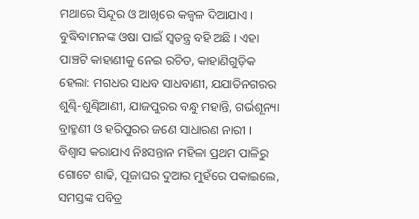ମଥାରେ ସିନ୍ଦୂର ଓ ଆଖିରେ କଜ୍ୱଳ ଦିଆଯାଏ । ବୁଦ୍ଧିବାମନଙ୍କ ଓଷା ପାଇଁ ସ୍ୱତନ୍ତ୍ର ବହି ଅଛି । ଏହା ପାଞ୍ଚଟି କାହାଣୀକୁ ନେଇ ରଚିତ, କାହାଣିଗୁଡ଼ିକ ହେଲା: ମଗଧର ସାଧବ ସାଧବାଣୀ, ଯଯାତିନଗରର ଶୁଣ୍ଢି-ଶୁଣ୍ଢିଆଣୀ, ଯାଜପୁରର ବନ୍ଧୁ ମହାନ୍ତି, ଗର୍ଭଶୂନ୍ୟା ବ୍ରାହ୍ମଣୀ ଓ ହରିପୁରର ଜଣେ ସାଧାରଣ ନାରୀ । ବିଶ୍ୱାସ କରାଯାଏ ନିଃସନ୍ତାନ ମହିଳା ପ୍ରଥମ ପାଳିରୁ ଗୋଟେ ଶାଢି, ପୂଜାଘର ଦୁଆର ମୁହଁରେ ପକାଇଲେ, ସମସ୍ତଙ୍କ ପବିତ୍ର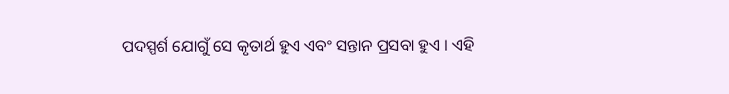ପଦସ୍ପର୍ଶ ଯୋଗୁଁ ସେ କୃତାର୍ଥ ହୁଏ ଏବଂ ସନ୍ତାନ ପ୍ରସବା ହୁଏ । ଏହି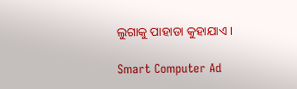ଲୁଗାକୁ ପାହାଡା କୁହାଯାଏ ।

Smart Computer Ad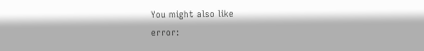You might also like
error: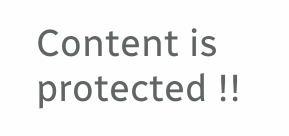Content is protected !!